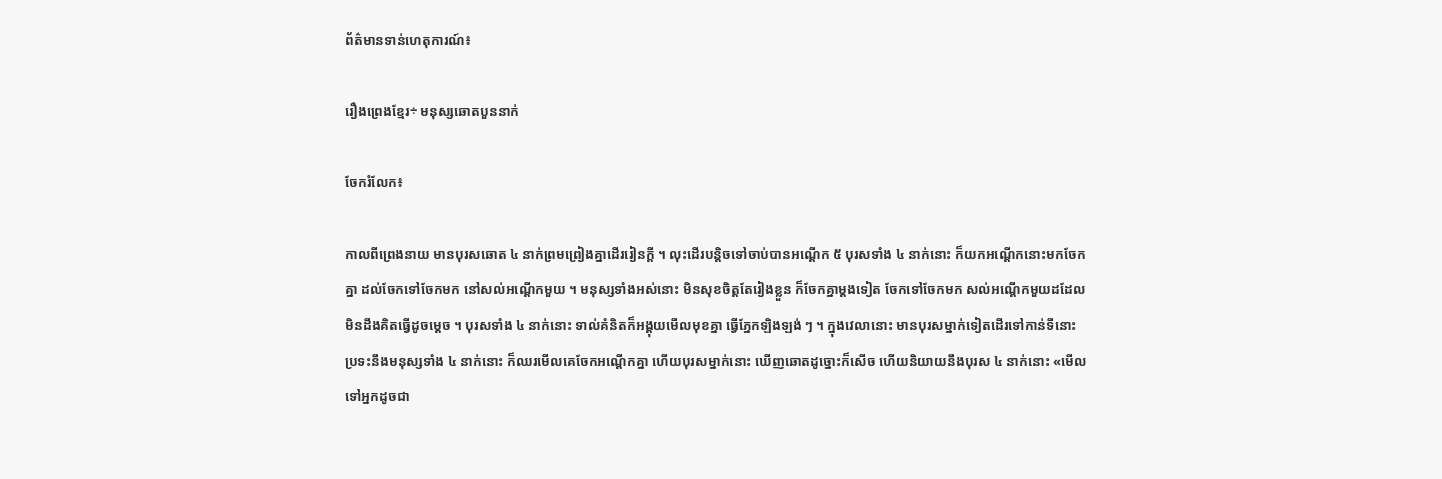ព័ត៌មានទាន់ហេតុការណ៍៖

រឿងព្រេងខ្មែរ÷ មនុស្សឆោតបួននាក់

ចែករំលែក៖

កាលពីព្រេងនាយ មានបុរសឆោត ៤ នាក់ព្រមព្រៀងគ្នាដើររៀនក្ដី ។ លុះដើរបន្តិចទៅចាប់បានអណ្ដើក ៥ បុរសទាំង ៤ នាក់នោះ ក៏យកអណ្ដើកនោះមកចែកគ្នា ដល់ចែកទៅចែកមក នៅសល់អណ្ដើកមួយ ។ មនុស្សទាំងអស់នោះ មិនសុខចិត្តតែរៀងខ្លួន ក៏ចែកគ្នាម្ដងទៀត ចែកទៅចែកមក សល់អណ្ដើកមួយដដែល មិនដឹងគិតធ្វើដូចម្ដេច ។ បុរសទាំង ៤ នាក់នោះ ទាល់គំនិតក៏អង្គុយមើលមុខគ្នា ធ្វើភ្នែកឡិងឡង់ ៗ ។ ក្នុងវេលានោះ មានបុរសម្នាក់ទៀតដើរទៅកាន់ទីនោះ ប្រទះនឹងមនុស្សទាំង ៤ នាក់នោះ ក៏ឈរមើលគេចែកអណ្ដើកគ្នា ហើយបុរសម្នាក់នោះ ឃើញឆោតដូច្នោះក៏សើច ហើយនិយាយនឹងបុរស ៤ នាក់នោះ «មើលទៅអ្នកដូចជា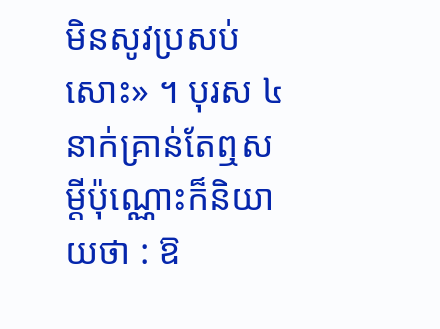មិនសូវប្រសប់សោះ» ។ បុរស ៤ នាក់គ្រាន់តែឮសម្ដីប៉ុណ្ណោះក៏និយាយថា : ឱ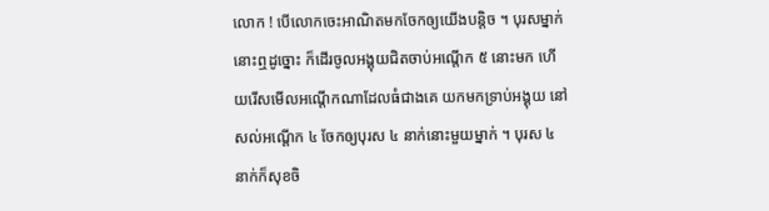លោក ! បើលោកចេះអាណិតមកចែកឲ្យយើងបន្តិច ។ បុរសម្នាក់នោះឮដូច្នោះ ក៏ដើរចូលអង្គុយជិតចាប់អណ្ដើក ៥ នោះមក ហើយរើសមើលអណ្ដើកណាដែលធំជាងគេ យកមកទ្រាប់អង្គុយ នៅសល់អណ្ដើក ៤ ចែកឲ្យបុរស ៤ នាក់នោះមួយម្នាក់ ។ បុរស ៤ នាក់ក៏សុខចិ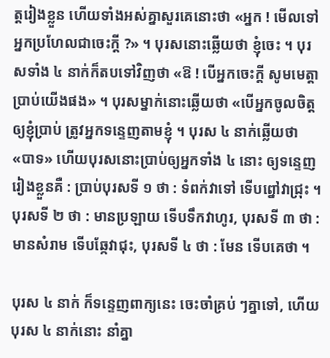ត្តរៀងខ្លួន ហើយទាំងអស់គ្នាសួរគេនោះថា «អ្នក ! មើលទៅអ្នកប្រហែលជាចេះក្ដី ?» ។ បុរសនោះឆ្លើយថា ខ្ញុំចេះ ។ បុរសទាំង ៤ នាក់ក៏តបទៅវិញថា «ឱ ! បើអ្នកចេះក្ដី សូមមេត្តាប្រាប់យើងផង» ។ បុរសម្នាក់នោះឆ្លើយថា «បើអ្នកចូលចិត្តឲ្យខ្ញុំប្រាប់ ត្រូវអ្នកទន្ទេញតាមខ្ញុំ ។ បុរស ៤ នាក់ឆ្លើយថា «បាទ» ហើយបុរសនោះប្រាប់ឲ្យអ្នកទាំង ៤ នោះ ឲ្យទន្ទេញរៀងខ្លួនគឺ : ប្រាប់បុរសទី ១ ថា : ទំពក់វាទៅ ទើបព្នៅវាជ្រុះ ។ បុរសទី ២ ថា : មានប្រឡាយ ទើបទឹកវាហូរ, បុរសទី ៣ ថា : មានសំរាម ទើបឆ្កែវាជុះ, បុរសទី ៤ ថា : មែន ទើបគេថា ។

បុរស ៤ នាក់ ក៏ទន្ទេញពាក្យនេះ ចេះចាំគ្រប់ ៗគ្នាទៅ, ហើយបុរស ៤ នាក់នោះ នាំគ្នា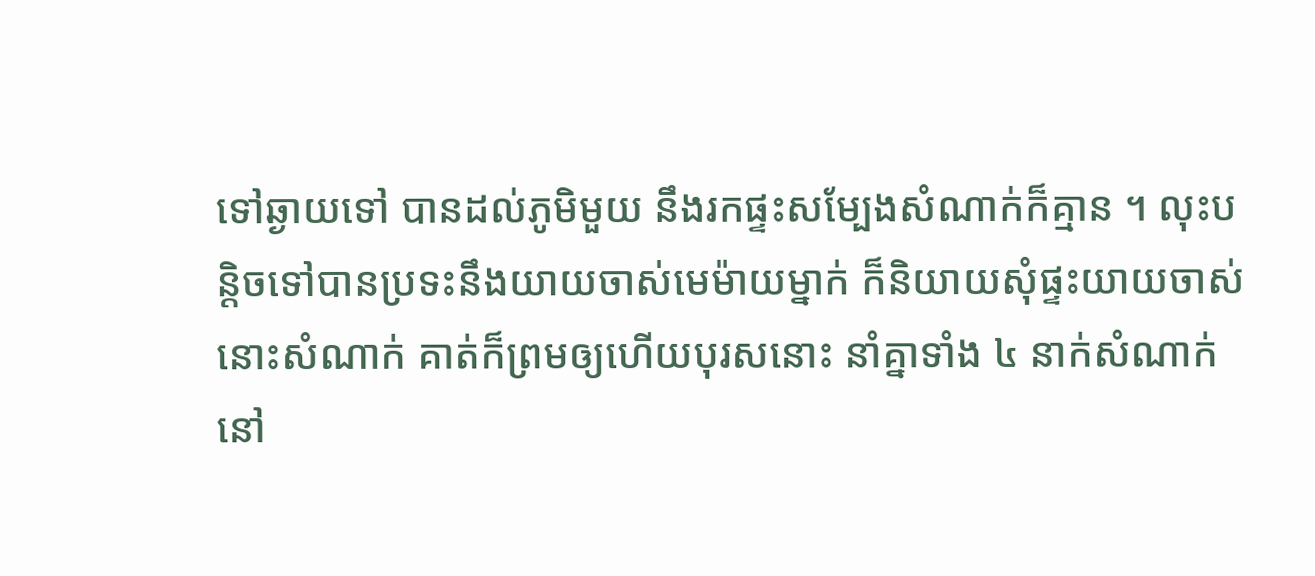ទៅឆ្ងាយទៅ បានដល់ភូមិមួយ នឹងរកផ្ទះសម្បែងសំណាក់ក៏គ្មាន ។ លុះបន្តិចទៅបានប្រទះនឹងយាយចាស់មេម៉ាយម្នាក់ ក៏និយាយសុំផ្ទះយាយចាស់នោះសំណាក់ គាត់ក៏ព្រមឲ្យហើយបុរសនោះ នាំគ្នាទាំង ៤ នាក់សំណាក់នៅ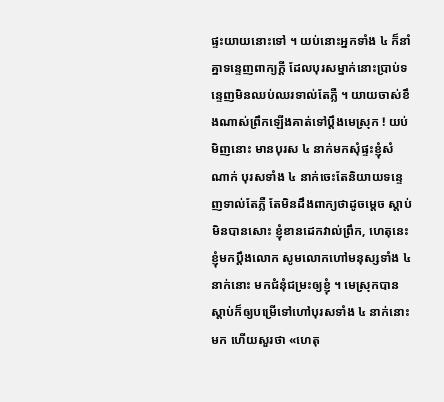ផ្ទះយាយនោះទៅ ។ យប់នោះអ្នកទាំង ៤ ក៏នាំគ្នាទន្ទេញពាក្យក្ដី ដែលបុរសម្នាក់នោះប្រាប់ទន្ទេញមិនឈប់ឈរទាល់តែភ្លឺ ។ យាយចាស់ខឹងណាស់ព្រឹកឡើងគាត់ទៅប្ដឹងមេស្រុក ! យប់មិញនោះ មានបុរស ៤ នាក់មកសុំផ្ទះខ្ញុំសំណាក់ បុរសទាំង ៤ នាក់ចេះតែនិយាយទន្ទេញទាល់តែភ្លឺ តែមិនដឹងពាក្យថាដូចម្ដេច ស្ដាប់មិនបានសោះ ខ្ញុំខានដេកវាល់ព្រឹក, ហេតុនេះខ្ញុំមកប្ដឹងលោក សូមលោកហៅមនុស្សទាំង ៤ នាក់នោះ មកជំនុំជម្រះឲ្យខ្ញុំ ។ មេស្រុកបានស្ដាប់ក៏ឲ្យបម្រើទៅហៅបុរសទាំង ៤ នាក់នោះមក ហើយសួរថា «ហេតុ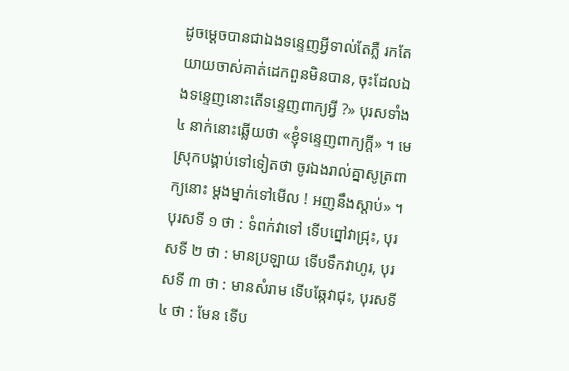ដូចម្ដេចបានជាឯងទន្ទេញអ្វីទាល់តែភ្លឺ រកតែយាយចាស់គាត់ដេកពួនមិនបាន, ចុះដែលឯងទន្ទេញនោះតើទន្ទេញពាក្យអ្វី ?» បុរសទាំង ៤ នាក់នោះឆ្លើយថា «ខ្ញុំទន្ទេញពាក្យក្ដី» ។ មេស្រុកបង្គាប់ទៅទៀតថា ចូរឯងរាល់គ្នាសូត្រពាក្យនោះ ម្ដងម្នាក់ទៅមើល ! អញនឹងស្ដាប់» ។ បុរសទី ១ ថា : ទំពក់វាទៅ ទើបព្នៅវាជ្រុះ, បុរសទី ២ ថា : មានប្រឡាយ ទើបទឹកវាហូរ, បុរសទី ៣ ថា : មានសំរាម ទើបឆ្កែវាជុះ, បុរសទី ៤ ថា : មែន ទើប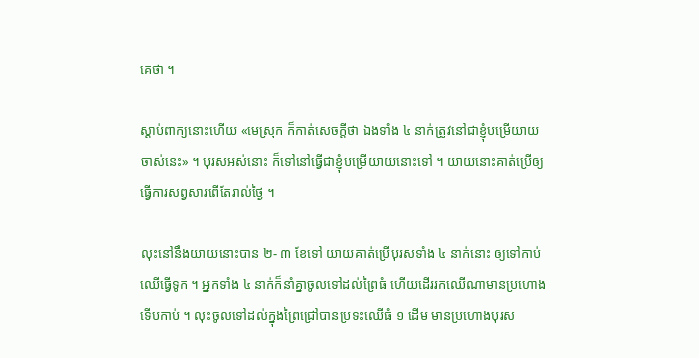គេថា ។

ស្ដាប់ពាក្យនោះហើយ «មេស្រុក ក៏កាត់សេចក្ដីថា ឯងទាំង ៤ នាក់ត្រូវនៅជាខ្ញុំបម្រើយាយចាស់នេះ» ។ បុរសអស់នោះ ក៏ទៅនៅធ្វើជាខ្ញុំបម្រើយាយនោះទៅ ។ យាយនោះគាត់ប្រើឲ្យធ្វើការសព្វសារពើតែរាល់ថ្ងៃ ។

លុះនៅនឹងយាយនោះបាន ២- ៣ ខែទៅ យាយគាត់ប្រើបុរសទាំង ៤ នាក់នោះ ឲ្យទៅកាប់ឈើធ្វើទូក ។ អ្នកទាំង ៤ នាក់ក៏នាំគ្នាចូលទៅដល់ព្រៃធំ ហើយដើររកឈើណាមានប្រហោងទើបកាប់ ។ លុះចូលទៅដល់ក្នុងព្រៃជ្រៅបានប្រទះឈើធំ ១ ដើម មានប្រហោងបុរស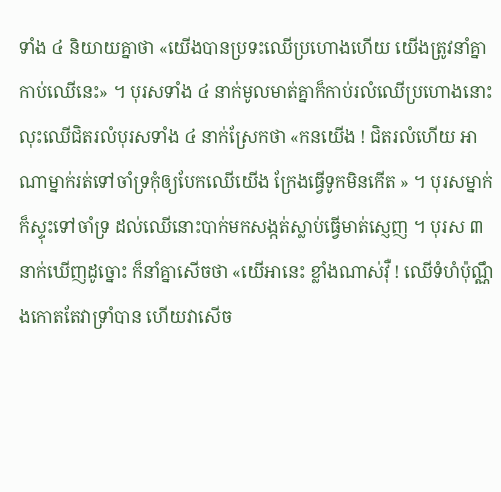ទាំង ៤ និយាយគ្នាថា «យើងបានប្រទះឈើប្រហោងហើយ យើងត្រូវនាំគ្នាកាប់ឈើនេះ» ។ បុរសទាំង ៤ នាក់មូលមាត់គ្នាក៏កាប់រលំឈើប្រហោងនោះ លុះឈើជិតរលំបុរសទាំង ៤ នាក់ស្រែកថា «កនយើង ! ជិតរលំហើយ អាណាម្នាក់រត់ទៅចាំទ្រកុំឲ្យបែកឈើយើង ក្រែងធ្វើទូកមិនកើត » ។ បុរសម្នាក់ក៏ស្ទុះទៅចាំទ្រ ដល់ឈើនោះបាក់មកសង្កត់ស្លាប់ធ្វើមាត់ស្ញេញ ។ បុរស ៣ នាក់ឃើញដូច្នោះ ក៏នាំគ្នាសើចថា «យើអានេះ ខ្លាំងណាស់វ៉ឺ ! ឈើទំហំប៉ុណ្ណឹងកោតតែវាទ្រាំបាន ហើយវាសើច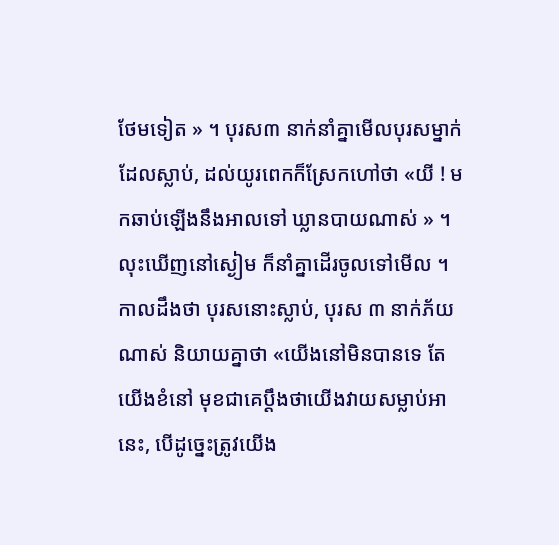ថែមទៀត » ។ បុរស៣ នាក់នាំគ្នាមើលបុរសម្នាក់ដែលស្លាប់, ដល់យូរពេកក៏ស្រែកហៅថា «យី ! មកឆាប់ឡើងនឹងអាលទៅ ឃ្លានបាយណាស់ » ។ លុះឃើញនៅស្ងៀម ក៏នាំគ្នាដើរចូលទៅមើល ។ កាលដឹងថា បុរសនោះស្លាប់, បុរស ៣ នាក់ភ័យណាស់ និយាយគ្នាថា «យើងនៅមិនបានទេ តែយើងខំនៅ មុខជាគេប្ដឹងថាយើងវាយសម្លាប់អានេះ, បើដូច្នេះត្រូវយើង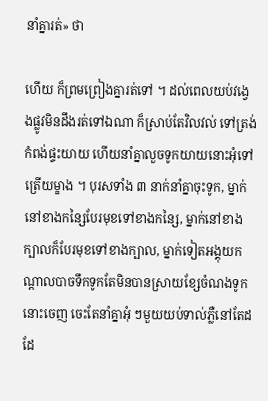នាំគ្នារត់» ថា

ហើយ ក៏ព្រមព្រៀងគ្នារត់ទៅ ។ ដល់ពេលយប់វង្វេងផ្លូវមិនដឹងរត់ទៅឯណា ក៏ស្រាប់តែវិលវល់ ទៅត្រង់កំពង់ផ្ទះយាយ ហើយនាំគ្នាលួចទូកយាយនោះអុំទៅត្រើយម្ខាង ។ បុរសទាំង ៣ នាក់នាំគ្នាចុះទូក, ម្នាក់នៅខាងកន្សៃបែរមុខទៅខាងកន្សៃ, ម្នាក់នៅខាងក្បាលក៏បែរមុខទៅខាងក្បាល, ម្នាក់ទៀតអង្គុយកណ្ដាលបាចទឹកទូកតែមិនបានស្រាយខ្សែចំណងទូកនោះចេញ ចេះតែនាំគ្នាអុំ ៗមួយយប់ទាល់ភ្លឺនៅតែដដែ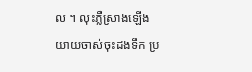ល ។ លុះភ្លឺស្រាងឡើងយាយចាស់ចុះដងទឹក ប្រ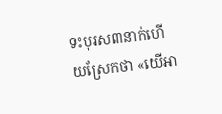ទះបុរស៣នាក់ហើយស្រែកថា «យើអា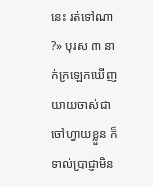នេះ រត់ទៅណា ?» បុរស ៣ នាក់ក្រឡេកឃើញយាយចាស់ជាចៅហ្វាយខ្លួន ក៏ទាល់ប្រាជ្ញាមិន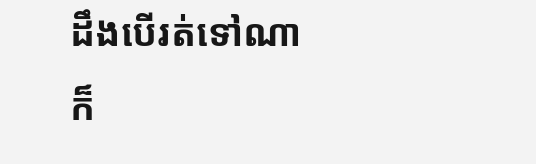ដឹងបើរត់ទៅណា ក៏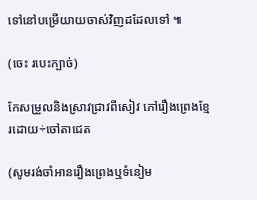ទៅនៅបម្រើយាយចាស់វិញដដែលទៅ ៕

(ចេះ របេះក្បាច់)

កែសម្រួលនិងស្រាវជ្រាវពីសៀវ ភៅរឿងព្រេងខ្មែរដោយ÷ចៅតាជេត

(សូមរង់ចាំអានរឿងព្រេងឬទំនៀម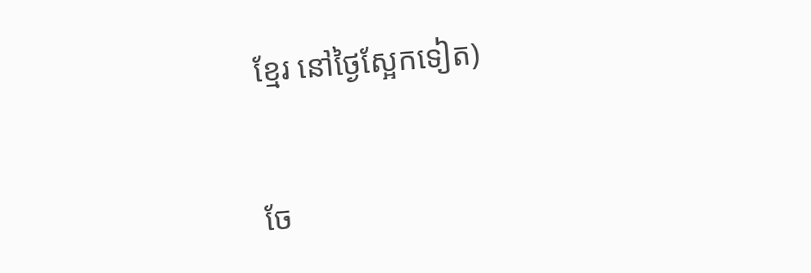ខ្មែរ នៅថ្ងៃស្អែកទៀត)


ចែ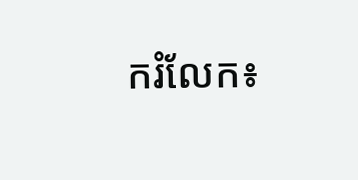ករំលែក៖